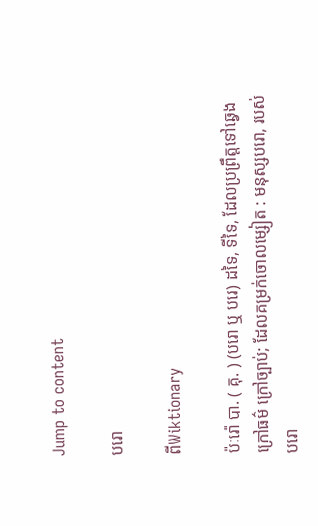Jump to content

បរោ

ពីWiktionary

ប៉ៈរ៉ោ បា. ( គុ. ) (បរោ ឬ បរេ) ដទៃ, ទីទៃ, ដែលប្រព្រឹត្តទៅឆ្វេងក្រៅធម៌ ក្រៅច្បាប់; ដែលគម្រក់ចោលម្សៀត : មនុស្សបរោ, របស់បរោ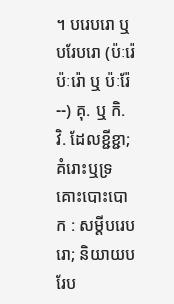។ បរេបរោ ឬ បរែបរោ (ប៉ៈរ៉េប៉ៈរ៉ោ ឬ ប៉ៈរ៉ែ--) គុ. ឬ កិ. វិ. ដែលខ្ជីខ្ជា; គំរោះឬទ្រគោះបោះបោក : សម្ដីបរេបរោ; និយាយបរែប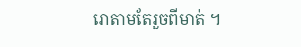រោតាមតែរួចពីមាត់ ។